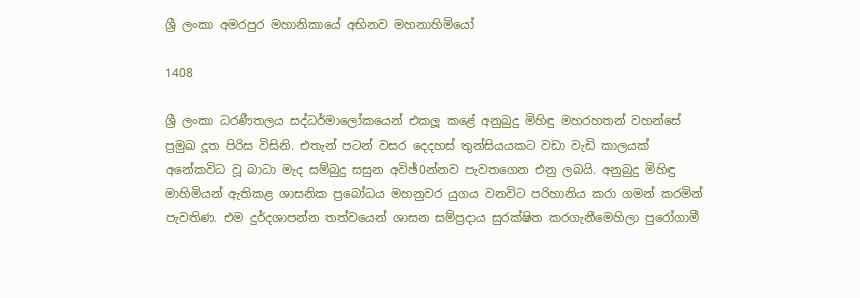ශ්‍රී ලංකා අමරපුර මහානිකායේ අභිනව මහනාහිමියෝ

1408

ශ්‍රී ලංකා ධරණීතලය සද්ධර්මාලෝකයෙන් එකලූ කළේ අනුබුදු මිහිඳු මහරහතන් වහන්සේ ප්‍රමුඛ දූත පිරිස විසිනි. එතැන් පටන් වසර දෙදහස් තුන්සියයකට වඩා වැඩි කාලයක් අනේකවිධ වූ බාධා මැද සම්බුදු සසුන අවිඡ්0න්නව පැවතගෙන එනු ලබයි. අනුබුදු මිහිඳු මාහිමියන් ඇතිකළ ශාසනික ප්‍රබෝධය මහනුවර යුගය වනවිට පරිහානිය කරා ගමන් කරමින් පැවතිණ. එම දුර්දශාපන්න තත්වයෙන් ශාසන සම්ප්‍රදාය සුරක්ෂිත කරගැනීමෙහිලා පුරෝගාමී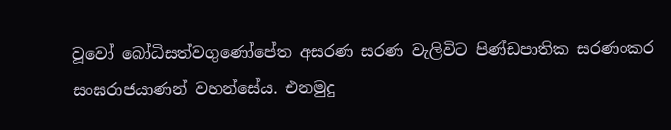වූවෝ බෝධිසත්වගුණෝපේත අසරණ සරණ වැලිවිට පිණ්ඩපාතික සරණංකර සංඝරාජයාණන් වහන්සේය. එනමුදු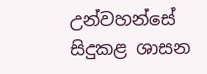උන්වහන්සේ සිදුකළ ශාසන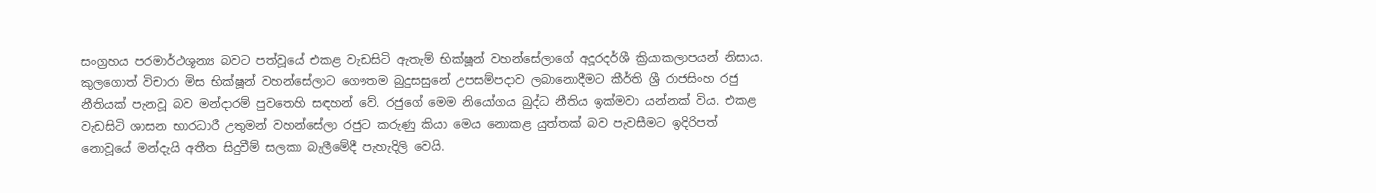සංග්‍රහය පරමාර්ථශූන්‍ය බවට පත්වූයේ එකළ වැඩසිටි ඇතැම් භික්ෂූන් වහන්සේලාගේ අදූරදර්ශී ක්‍රියාකලාපයන් නිසාය. කුලගොත් විචාරා මිස භික්ෂූන් වහන්සේලාට ගෞතම බුදුසසුනේ උපසම්පදාව ලබානොදීමට කීර්ති ශ්‍රී රාජසිංහ රජු නීතියක් පැනවූ බව මන්දාරම් පුවතෙහි සඳහන් වේ. රජුගේ මෙම නියෝගය බුද්ධ නීතිය ඉක්මවා යන්නක් විය. එකළ වැඩසිටි ශාසන භාරධාරී උතුමන් වහන්සේලා රජුට කරුණු කියා මෙය නොකළ යුත්තක් බව පැවසීමට ඉදිරිපත් නොවූයේ මන්දැයි අතීත සිදුවීම් සලකා බැලීමේදී පැහැදිලි වෙයි.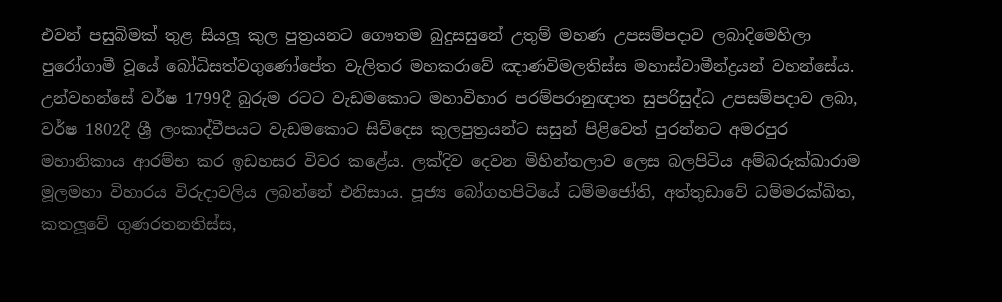එවන් පසුබිමක් තුළ සියලූ කුල පුත්‍රයනට ගෞතම බුදුසසුනේ උතුම් මහණ උපසම්පදාව ලබාදිමෙහිලා පුරෝගාමී වූයේ බෝධිසත්වගුණෝපේත වැලිතර මහකරාවේ ඤාණවිමලතිස්ස මහාස්වාමීන්ද්‍රයන් වහන්සේය. උන්වහන්සේ වර්ෂ 1799දී බුරුම රටට වැඩමකොට මහාවිහාර පරම්පරානුඥාත සුපරිසුද්ධ උපසම්පදාව ලබා, වර්ෂ 1802දී ශ්‍රී ලංකාද්වීපයට වැඩමකොට සිව්දෙස කුලපුත්‍රයන්ට සසුන් පිළිවෙත් පුරන්නට අමරපුර මහානිකාය ආරම්භ කර ඉඩහසර විවර කළේය. ලක්දිව දෙවන මිහින්තලාව ලෙස බලපිටිය අම්බරුක්ඛාරාම මූලමහා විහාරය විරුදාවලිය ලබන්නේ එනිසාය. පූජ්‍ය බෝගහපිටියේ ධම්මජෝති, අත්තුඩාවේ ධම්මරක්ඛිත, කතලූවේ ගුණරතනතිස්ස,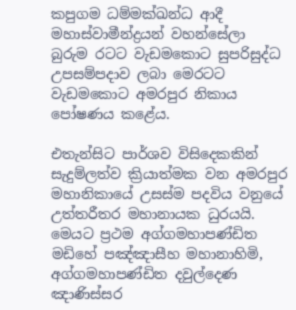කපුගම ධම්මක්ඛන්ධ ආදී මහාස්වාමීන්ද්‍රයන් වහන්සේලා බුරුම රටට වැඩමකොට සුපරිසුද්ධ උපසම්පදාව ලබා මෙරටට වැඩමකොට අමරපුර නිකාය පෝෂණය කළේය.

එතැන්සිට පාර්ශව විසිදෙකකින් සැදුම්ලත්ව ක්‍රියාත්මක වන අමරපුර මහානිකායේ උසස්ම පදවිය වනුයේ උත්තරීතර මහානායක ධුරයයි. මෙයට ප්‍රථම අග්ගමහාපණ්ඩිත මඩිහේ පඤ්ඤාසීහ මහානාහිමි, අග්ගමහාපණ්ඩිත දවුල්දෙණ ඤාණිස්සර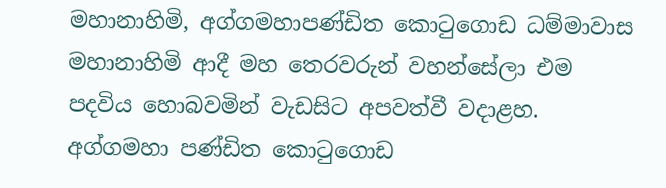මහානාහිමි, අග්ගමහාපණ්ඩිත කොටුගොඩ ධම්මාවාස මහානාහිමි ආදී මහ තෙරවරුන් වහන්සේලා එම පදවිය හොබවමින් වැඩසිට අපවත්වී වදාළහ. අග්ගමහා පණ්ඩිත කොටුගොඩ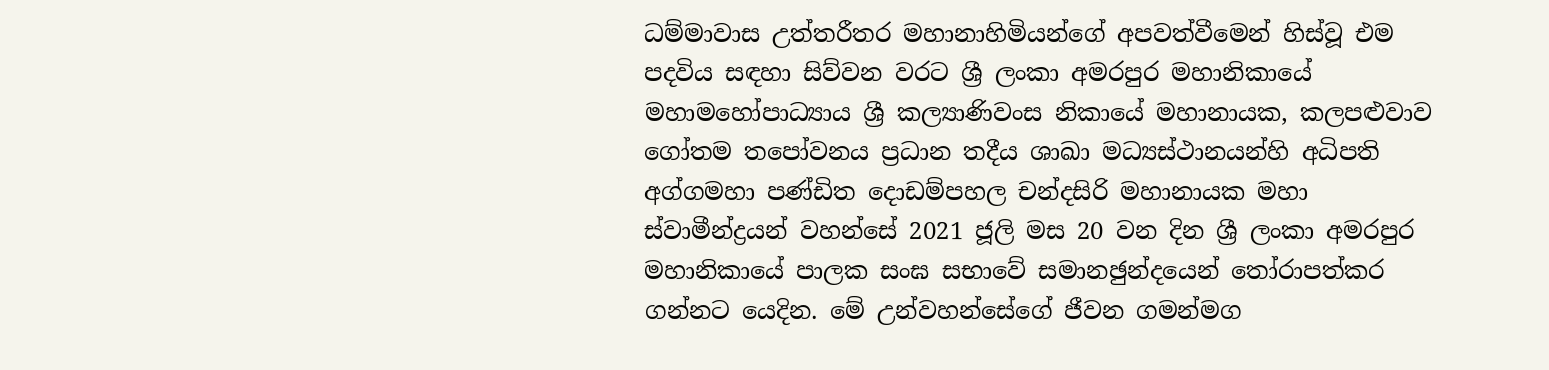ධම්මාවාස උත්තරීතර මහානාහිමියන්ගේ අපවත්වීමෙන් හිස්වූ එම පදවිය සඳහා සිව්වන වරට ශ්‍රී ලංකා අමරපුර මහානිකායේ මහාමහෝපාධ්‍යාය ශ්‍රී කල්‍යාණිවංස නිකායේ මහානායක, කලපළුවාව ගෝතම තපෝවනය ප්‍රධාන තදීය ශාඛා මධ්‍යස්ථානයන්හි අධිපති අග්ගමහා පණ්ඩිත දොඩම්පහල චන්දසිරි මහානායක මහා ස්වාමීන්ද්‍රයන් වහන්සේ 2021 ජූලි මස 20 වන දින ශ්‍රී ලංකා අමරපුර මහානිකායේ පාලක සංඝ සභාවේ සමානඡුන්දයෙන් තෝරාපත්කර ගන්නට යෙදින. මේ උන්වහන්සේගේ ජීවන ගමන්මග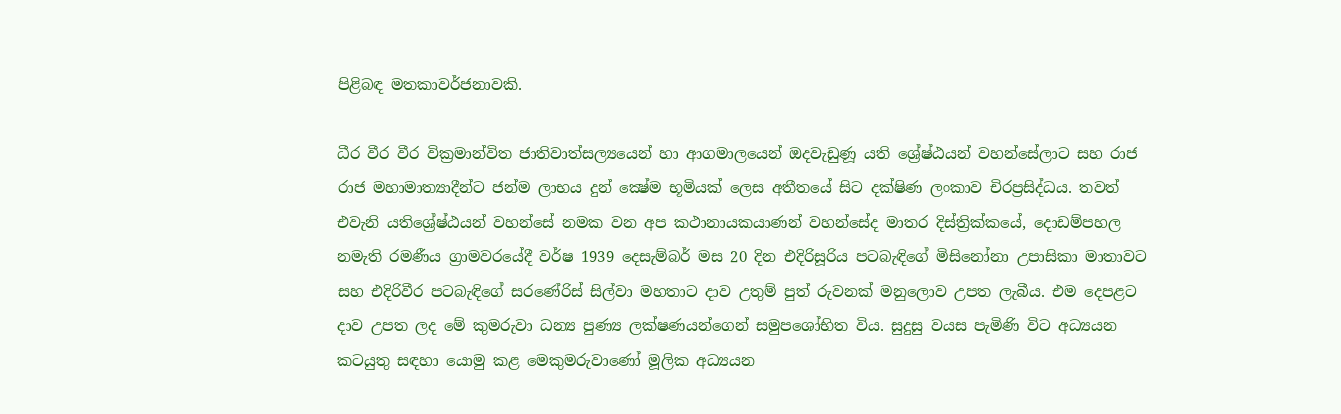පිළිබඳ මතකාවර්ජනාවකි.

ධීර වීර වීර වික්‍රමාන්විත ජාතිවාත්සල්‍යයෙන් හා ආගමාලයෙන් ඔදවැඩුණූ යති ශ්‍රේෂ්ඨයන් වහන්සේලාට සහ රාජ රාජ මහාමාත්‍යාදීන්ට ජන්ම ලාභය දුන් ක්‍ෂේම භූමියක් ලෙස අතීතයේ සිට දක්ෂිණ ලංකාව චිරප්‍රසිද්ධය. තවත් එවැනි යතිශ්‍රේෂ්ඨයන් වහන්සේ නමක වන අප කථානායකයාණන් වහන්සේද මාතර දිස්ත්‍රික්කයේ, දොඩම්පහල නමැති රමණීය ග්‍රාමවරයේදී වර්ෂ 1939 දෙසැම්බර් මස 20 දින එදිරිසූරිය පටබැඳිගේ මිසිනෝනා උපාසිකා මාතාවට සහ එදිරිවීර පටබැඳිගේ සරණේරිස් සිල්වා මහතාට දාව උතුම් පුත් රුවනක් මනුලොව උපත ලැබීය. එම දෙපළට දාව උපත ලද මේ කුමරුවා ධන්‍ය පුණ්‍ය ලක්ෂණයන්ගෙන් සමුපශෝභිත විය. සුදුසු වයස පැමිණි විට අධ්‍යයන කටයුතු සඳහා යොමු කළ මෙකුමරුවාණෝ මූලික අධ්‍යයන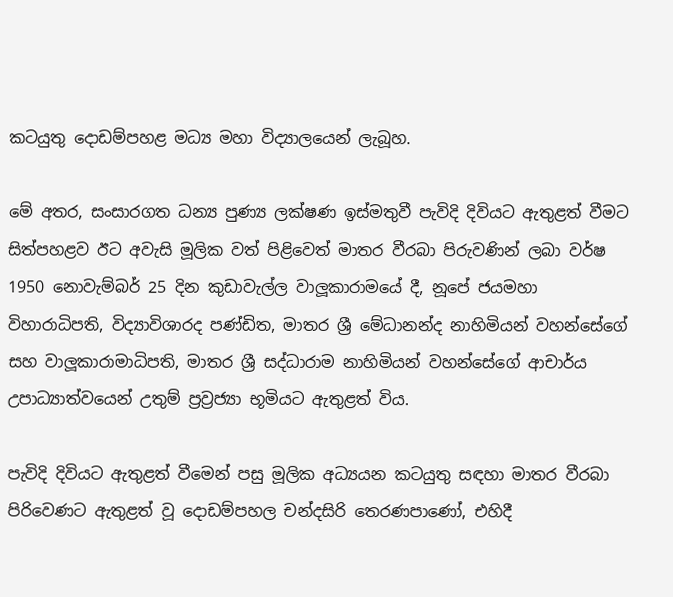කටයුතු දොඩම්පහළ මධ්‍ය මහා විද්‍යාලයෙන් ලැබූහ.

මේ අතර, සංසාරගත ධන්‍ය පුණ්‍ය ලක්ෂණ ඉස්මතුවී පැවිදි දිවියට ඇතුළත් වීමට සිත්පහළව ඊට අවැසි මූලික වත් පිළිවෙත් මාතර වීරබා පිරුවණින් ලබා වර්ෂ 1950 නොවැම්බර් 25 දින කුඩාවැල්ල වාලූකාරාමයේ දී, නූපේ ජයමහා විහාරාධිපති, විද්‍යාවිශාරද පණ්ඩිත, මාතර ශ්‍රී මේධානන්ද නාහිමියන් වහන්සේගේ සහ වාලූකාරාමාධිපති, මාතර ශ්‍රී සද්ධාරාම නාහිමියන් වහන්සේගේ ආචාර්ය උපාධ්‍යාත්වයෙන් උතුම් ප්‍රව්‍රජ්‍යා භූමියට ඇතුළත් විය.

පැවිදි දිවියට ඇතුළත් වීමෙන් පසු මූලික අධ්‍යයන කටයුතු සඳහා මාතර වීරබා පිරිවෙණට ඇතුළත් වූ දොඩම්පහල චන්දසිරි තෙරණපාණෝ, එහිදී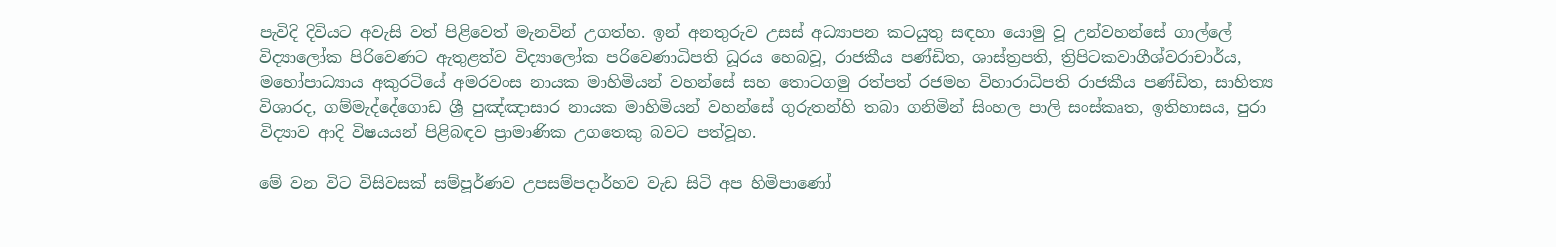පැවිදි දිවියට අවැසි වත් පිළිවෙත් මැනවින් උගත්හ. ඉන් අනතුරුව උසස් අධ්‍යාපන කටයුතු සඳහා යොමු වූ උන්වහන්සේ ගාල්ලේ විද්‍යාලෝක පිරිවෙණට ඇතුළත්ව විද්‍යාලෝක පරිවෙණාධිපති ධූරය හෙබවූ, රාජකීය පණ්ඩිත, ශාස්ත්‍රපති, ත්‍රිපිටකවාගීශ්වරාචාර්ය, මහෝපාධ්‍යාය අකුරටියේ අමරවංස නායක මාහිමියන් වහන්සේ සහ තොටගමු රත්පත් රජමහ විහාරාධිපති රාජකීය පණ්ඩිත, සාහිත්‍ය විශාරද, ගම්මැද්දේගොඩ ශ්‍රී පුඤ්ඤාසාර නායක මාහිමියන් වහන්සේ ගුරුතන්හි තබා ගනිමින් සිංහල පාලි සංස්කෘත, ඉතිහාසය, පුරා විද්‍යාව ආදි විෂයයන් පිළිබඳව ප්‍රාමාණික උගතෙකු බවට පත්වූහ.

මේ වන විට විසිවසක් සම්පූර්ණව උපසම්පදාර්හව වැඩ සිටි අප හිමිපාණෝ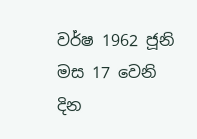වර්ෂ 1962 ජූනි මස 17 වෙනි දින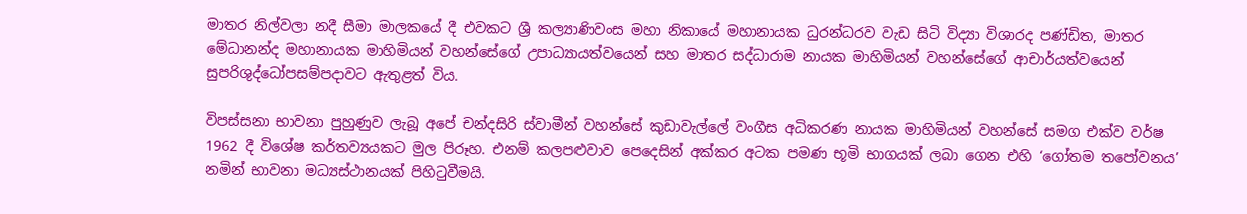මාතර නිල්වලා නදී සීමා මාලකයේ දී එවකට ශ්‍රී කල්‍යාණිවංස මහා නිකායේ මහානායක ධුරන්ධරව වැඩ සිටි විද්‍යා විශාරද පණ්ඩිත, මාතර මේධානන්ද මහානායක මාහිමියන් වහන්සේගේ උපාධ්‍යායත්වයෙන් සහ මාතර සද්ධාරාම නායක මාහිමියන් වහන්සේගේ ආචාර්යත්වයෙන් සුපරිශුද්ධෝපසම්පදාවට ඇතුළත් විය.

විපස්සනා භාවනා පුහුණුව ලැබූ අපේ චන්දසිරි ස්වාමීන් වහන්සේ කුඩාවැල්ලේ වංගීස අධිකරණ නායක මාහිමියන් වහන්සේ සමග එක්ව වර්ෂ 1962 දී විශේෂ කර්තව්‍යයකට මුල පිරූහ. එනම් කලපළුවාව පෙදෙසින් අක්කර අටක පමණ භූමි භාගයක් ලබා ගෙන එහි ‘ගෝතම තපෝවනය’ නමින් භාවනා මධ්‍යස්ථානයක් පිහිටුවීමයි.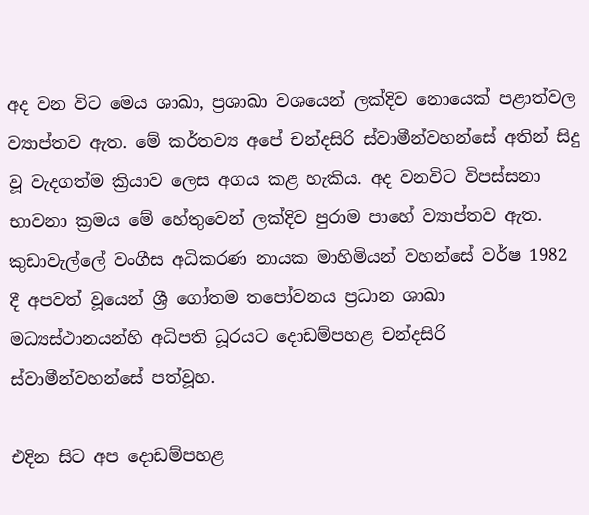අද වන විට මෙය ශාඛා, ප්‍රශාඛා වශයෙන් ලක්දිව නොයෙක් පළාත්වල ව්‍යාප්තව ඇත. මේ කර්තව්‍ය අපේ චන්දසිරි ස්වාමීන්වහන්සේ අතින් සිදු වූ වැදගත්ම ක්‍රියාව ලෙස අගය කළ හැකිය. අද වනවිට විපස්සනා භාවනා ක්‍රමය මේ හේතුවෙන් ලක්දිව පුරාම පාහේ ව්‍යාප්තව ඇත. කුඩාවැල්ලේ වංගීස අධිකරණ නායක මාහිමියන් වහන්සේ වර්ෂ 1982 දී අපවත් වූයෙන් ශ්‍රී ගෝතම තපෝවනය ප්‍රධාන ශාඛා මධ්‍යස්ථානයන්හි අධිපති ධූරයට දොඩම්පහළ චන්දසිරි ස්වාමීන්වහන්සේ පත්වූහ.

එදින සිට අප දොඩම්පහළ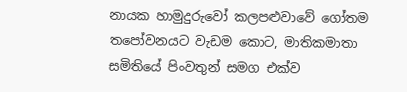නායක හාමුදුරුවෝ කලපළුවාවේ ගෝතම තපෝවනයට වැඩම කොට, මාතිකමාතා සමිතියේ පිංවතුන් සමග එක්ව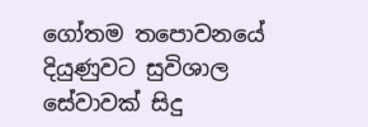ගෝතම තපොවනයේ දියුණුවට සුවිශාල සේවාවක් සිදු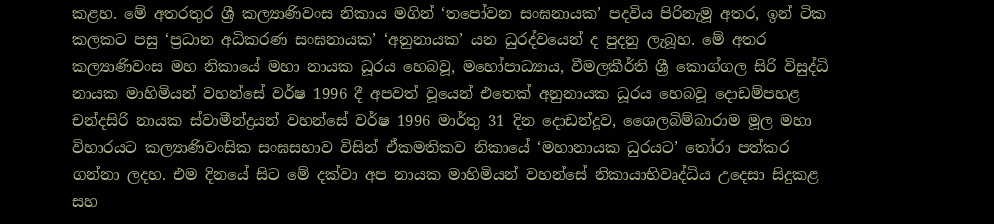කළහ. මේ අතරතුර ශ්‍රී කල්‍යාණිවංස නිකාය මගින් ‘තපෝවන සංඝනායක’ පදවිය පිරිනැමූ අතර, ඉන් ටික කලකට පසු ‘ප්‍රධාන අධිකරණ සංඝනායක’ ‘අනුනායක’ යන ධුරද්වයෙන් ද පුදනු ලැබූහ. මේ අතර කල්‍යාණිවංස මහ නිකායේ මහා නායක ධූරය හෙබවූ, මහෝපාධ්‍යාය, වීමලකීර්ති ශ්‍රී කොග්ගල සිරි විසුද්ධි නායක මාහිමියන් වහන්සේ වර්ෂ 1996 දී අපවත් වූයෙන් එතෙක් අනුනායක ධූරය හෙබවූ දොඩම්පහළ චන්දසිරි නායක ස්වාමීන්ද්‍රයන් වහන්සේ වර්ෂ 1996 මාර්තු 31 දින දොඩන්දූව, ශෛලබිම්බාරාම මූල මහා විහාරයට කල්‍යාණිවංසික සංඝසභාව විසින් ඒකමතිකව නිකායේ ‘මහානායක ධුරයට’ තෝරා පත්කර ගන්නා ලදහ. එම දිනයේ සිට මේ දක්වා අප නායක මාහිමියන් වහන්සේ නිකායාභිවෘද්ධිය උදෙසා සිදුකළ සහ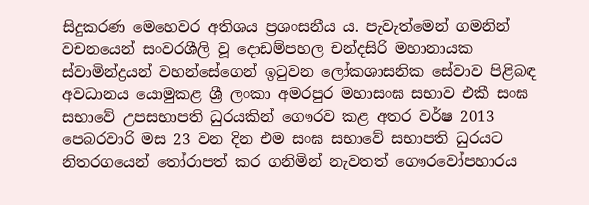සිදුකරණ මෙහෙවර අතිශය ප්‍රශංසනීය ය. පැවැත්මෙන් ගමනින් වචනයෙන් සංවරශීලි වූ දොඩම්පහල චන්දසිරි මහානායක ස්වාමින්ද්‍රයන් වහන්සේගෙන් ඉටුවන ලෝකශාසනික සේවාව පිළිබඳ අවධානය යොමුකළ ශ්‍රී ලංකා අමරපුර මහාසංඝ සභාව එකී සංඝ සභාවේ උපසභාපති ධුරයකින් ගෞරව කළ අතර වර්ෂ 2013 පෙබරවාරි මස 23 වන දින එම සංඝ සභාවේ සභාපති ධුරයට නිතරගයෙන් තෝරාපත් කර ගනිමින් නැවතත් ගෞරවෝපහාරය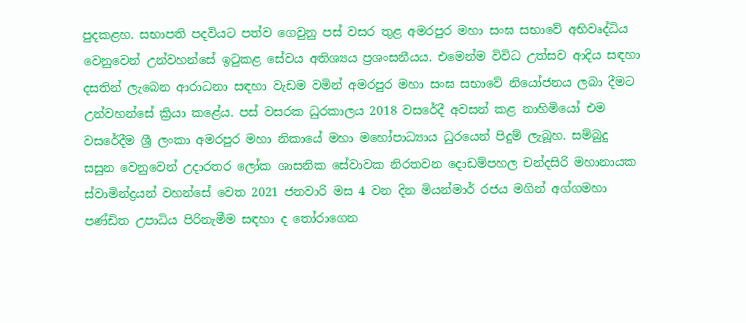පුදකළහ. සභාපති පදවියට පත්ව ගෙවුනු පස් වසර තුළ අමරපුර මහා සංඝ සභාවේ අභිවෘද්ධිය වෙනුවෙන් උන්වහන්සේ ඉටුකළ සේවය අතිශ්‍යය ප්‍රශංසනීයය. එමෙන්ම විවිධ උත්සව ආදිය සඳහා දසතින් ලැබෙන ආරාධනා සඳහා වැඩම වමින් අමරපුර මහා සංඝ සභාවේ නියෝජනය ලබා දීමට උන්වහන්සේ ක්‍රියා කළේය. පස් වසරක ධුරකාලය 2018 වසරේදී අවසන් කළ නාහිමියෝ එම වසරේදීම ශ්‍රී ලංකා අමරපුර මහා නිකායේ මහා මහෝපාධ්‍යාය ධුරයෙන් පිදුම් ලැබූහ. සම්බුදු සසුන වෙනුවෙන් උදාරතර ලෝක ශාසනික සේවාවක නිරතවන දොඩම්පහල චන්දසිරි මහානායක ස්වාමින්ද්‍රයන් වහන්සේ වෙත 2021 ජනවාරි මස 4 වන දින මියන්මාර් රජය මගින් අග්ගමහා පණ්ඩිත උපාධිය පිරිනැමීම සඳහා ද තෝරාගෙන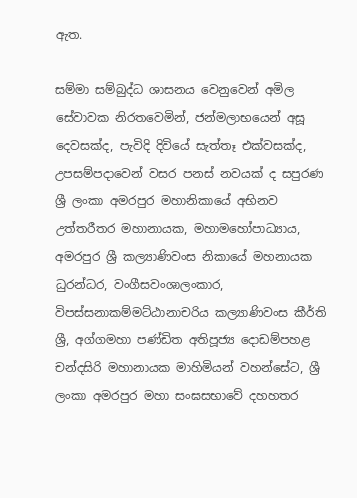ඇත.

සම්මා සම්බුද්ධ ශාසනය වෙනුවෙන් අමිල සේවාවක නිරතවෙමින්, ජන්මලාභයෙන් අසූ දෙවසක්ද, පැවිදි දිවියේ සැත්තෑ එක්වසක්ද, උපසම්පදාවෙන් වසර පනස් නවයක් ද සපුරණ ශ්‍රී ලංකා අමරපුර මහානිකායේ අභිනව උත්තරීතර මහානායක, මහාමහෝපාධ්‍යාය, අමරපුර ශ්‍රී කල්‍යාණිවංස නිකායේ මහනායක ධුරන්ධර, වංගීසවංශාලංකාර, විපස්සනාකම්මට්ඨානාචරිය කල්‍යාණිවංස කීර්ති ශ්‍රී, අග්ගමහා පණ්ඩිත අතිපූජ්‍ය දොඩම්පහළ චන්දසිරි මහානායක මාහිමියන් වහන්සේට, ශ්‍රී ලංකා අමරපුර මහා සංඝසභාවේ දහහතර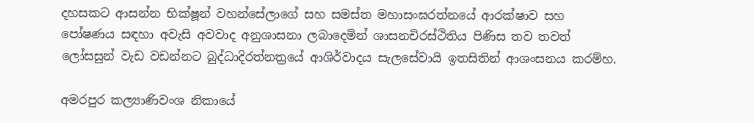දහසකට ආසන්න භික්ෂූන් වහන්සේලාගේ සහ සමස්ත මහාසංඝරත්නයේ ආරක්ෂාව සහ පෝෂණය සඳහා අවැසි අවවාද අනුශාසනා ලබාදෙමින් ශාසනචිරස්ථිතිය පිණිස තව තවත් ලෝසසුන් වැඩ වඩන්නට බුද්ධාදිරත්නත්‍රයේ ආශිර්වාදය සැලසේවායි ඉතසිතින් ආශංසනය කරම්හ.

අමරපුර කල්‍යාණිවංශ නිකායේ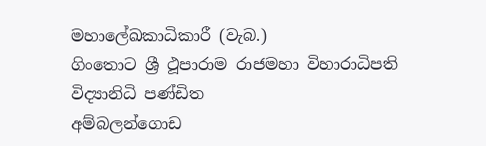මහාලේඛකාධිකාරී (වැබ.)
ගිංතොට ශ්‍රී ථූපාරාම රාජමහා විහාරාධිපති
විද්‍යානිධි පණ්ඩිත
අම්බලන්ගොඩ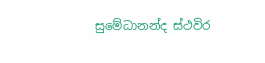සුමේධානන්ද ස්ථවිර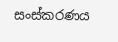සංස්කරණය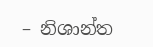– නිශාන්ත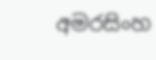අමරසිංහ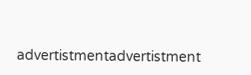advertistmentadvertistment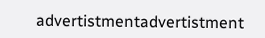advertistmentadvertistment